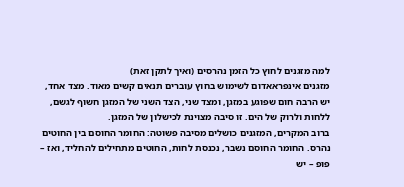למה מזגנים לחוץ כל הזמן נהרסים (ואיך לתקן זאת)
מזגנים אינפראאדום לשימוש בחוץ עוברים תנאים קשים מאוד. מצד אחד, יש הרבה חום שפוגע במזגן, ומצד שני, הצד השני של המזגן חשוף לגשם, ללחות ולרוק של הים. זו סיבה מצוינת לכישלון של המזגן.
ברוב המקרים, המזגנים כושלים מסיבה פשוטה: החומר החוסם בין החוטים נהרס. החומר החוסם נשבר, נכנסת לחות, החוטים מתחילים להחליד, ואז – פופ – יש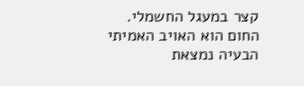קצר במעגל החשמלי.
החום הוא האויב האמיתי
הבעיה נמצאת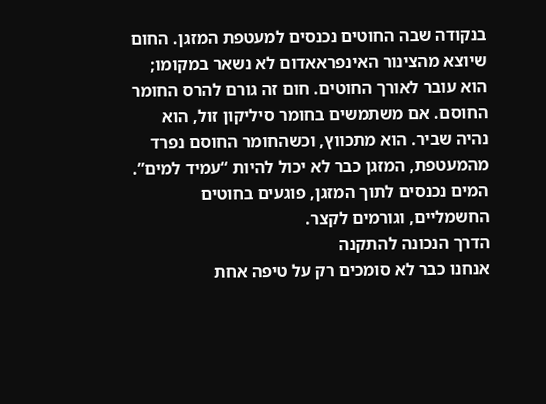בנקודה שבה החוטים נכנסים למעטפת המזגן. החום שיוצא מהצינור האינפראאדום לא נשאר במקומו; הוא עובר לאורך החוטים. חום זה גורם להרס החומר החוסם. אם משתמשים בחומר סיליקון זול, הוא נהיה שביר. הוא מתכווץ, וכשהחומר החוסם נפרד מהמעטפת, המזגן כבר לא יכול להיות “עמיד למים”. המים נכנסים לתוך המזגן, פוגעים בחוטים החשמליים, וגורמים לקצר.
הדרך הנכונה להתקנה
אנחנו כבר לא סומכים רק על טיפה אחת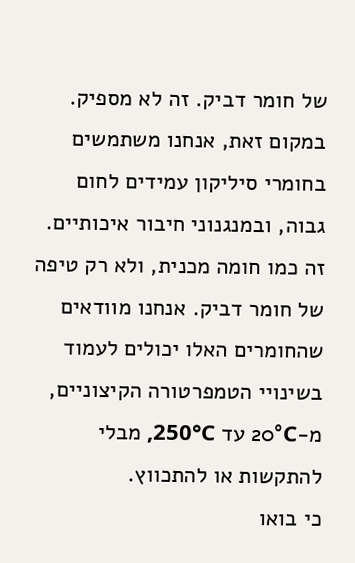של חומר דביק. זה לא מספיק. במקום זאת, אנחנו משתמשים בחומרי סיליקון עמידים לחום גבוה, ובמנגנוני חיבור איכותיים. זה כמו חומה מכנית, ולא רק טיפה של חומר דביק. אנחנו מוודאים שהחומרים האלו יכולים לעמוד בשינויי הטמפרטורה הקיצוניים, מ-20°C עד 250°C, מבלי להתקשות או להתכווץ.
כי בואו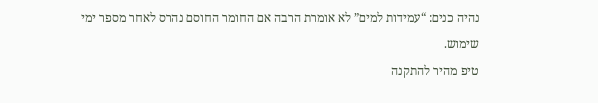נהיה כנים: “עמידות למים” לא אומרת הרבה אם החומר החוסם נהרס לאחר מספר ימי שימוש.
טיפ מהיר להתקנה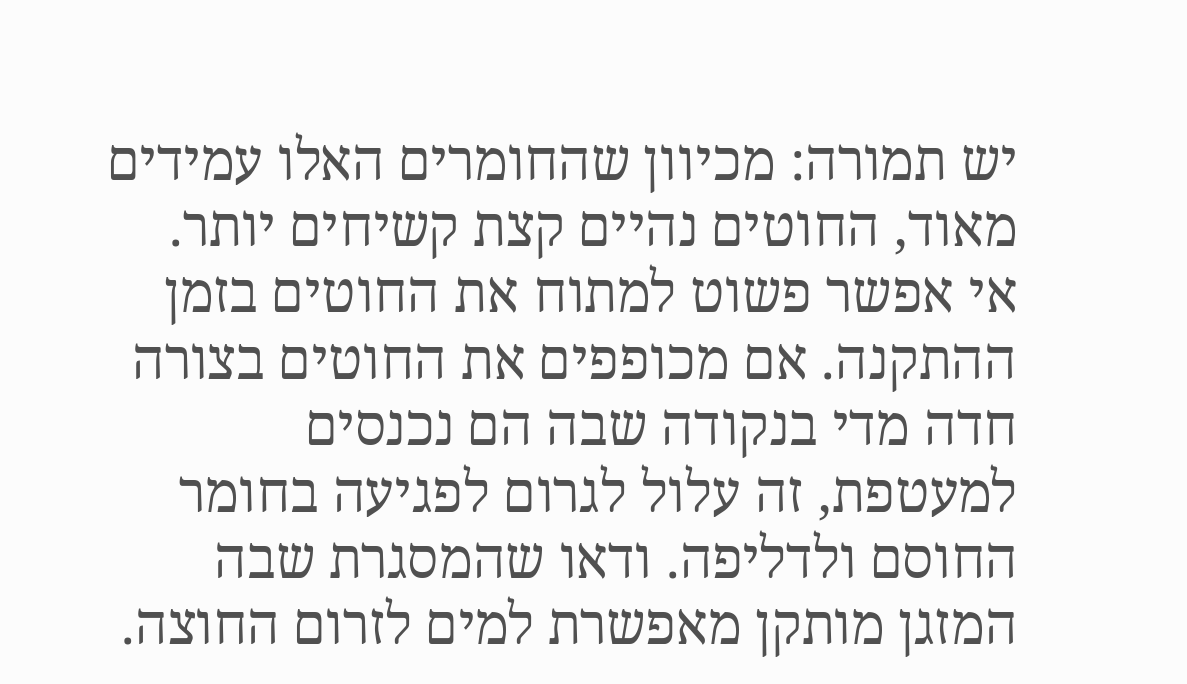יש תמורה: מכיוון שהחומרים האלו עמידים מאוד, החוטים נהיים קצת קשיחים יותר. אי אפשר פשוט למתוח את החוטים בזמן ההתקנה. אם מכופפים את החוטים בצורה חדה מדי בנקודה שבה הם נכנסים למעטפת, זה עלול לגרום לפגיעה בחומר החוסם ולדליפה. ודאו שהמסגרת שבה המזגן מותקן מאפשרת למים לזרום החוצה.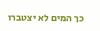כך המים לא יצטברו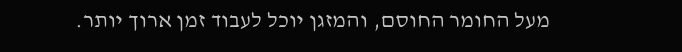מעל החומר החוסם, והמזגן יוכל לעבוד זמן ארוך יותר.